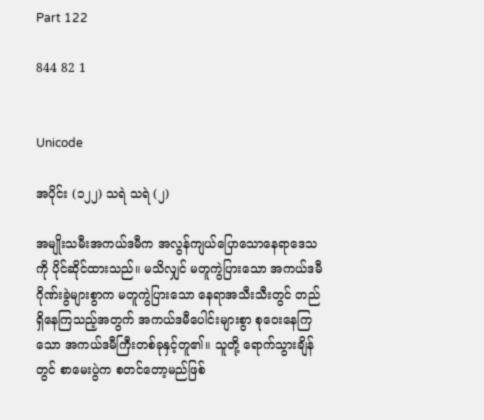Part 122

844 82 1


Unicode

အပိုင်း (၁၂၂) သရဲ သရဲ (၂)

အမျိုးသမီးအကယ်ဒမီက အလွန်ကျယ်ပြောသောနေရာဒေသကို ပိုင်ဆိုင်ထားသည်။ မသိလျှင် မတူကွဲပြားသော အကယ်ဒမီဂိုဏ်းခွဲများစွာက မတူကွဲပြားသော နေရာအသီးသီးတွင် တည်ရှိနေကြသည့်အတွက် အကယ်ဒမီပေါင်းများစွာ စုဝေးနေကြသော အကယ်ဒမီကြီးတစ်ခုနှင့်တူ၏။ သူတို့ ရောက်သွားချိန်တွင် စာမေးပွဲက စတင်တော့မည်ဖြစ်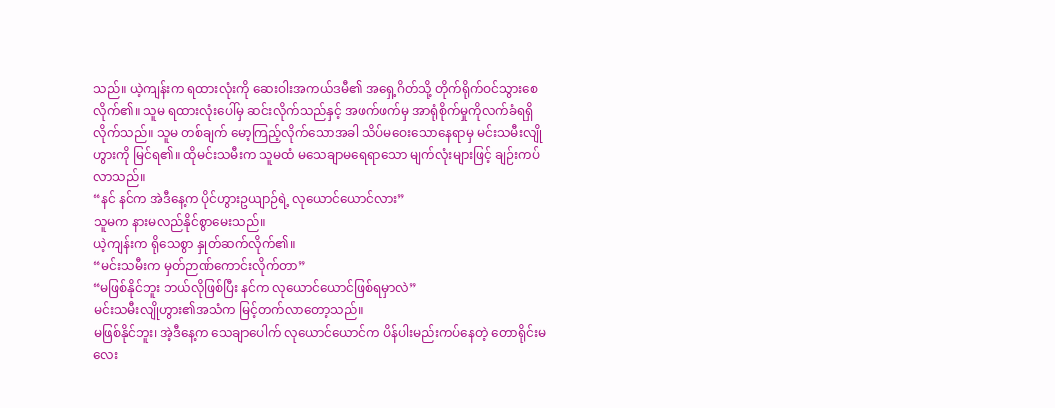သည်။ ယဲ့ကျန်းက ရထားလုံးကို ဆေးဝါးအကယ်ဒမီ၏ အရှေ့ဂိတ်သို့ တိုက်ရိုက်ဝင်သွားစေလိုက်၏။ သူမ ရထားလုံးပေါ်မှ ဆင်းလိုက်သည်နှင့် အဖက်ဖက်မှ အာရုံစိုက်မှုကိုလက်ခံရရှိလိုက်သည်။ သူမ တစ်ချက် မော့ကြည့်လိုက်သောအခါ သိပ်မဝေးသောနေရာမှ မင်းသမီးလျိုဟွားကို မြင်ရ၏။ ထိုမင်းသမီးက သူမထံ မသေချာမရေရာသော မျက်လုံးများဖြင့် ချဉ်းကပ်လာသည်။
“နင် နင်က အဲဒီနေ့က ပိုင်ဟွားဥယျာဉ်ရဲ့ လုယောင်ယောင်လား”
သူမက နားမလည်နိုင်စွာမေးသည်။
ယဲ့ကျန်းက ရိုသေစွာ နှုတ်ဆက်လိုက်၏။
“မင်းသမီးက မှတ်ဉာဏ်ကောင်းလိုက်တာ”
“မဖြစ်နိုင်ဘူး ဘယ်လိုဖြစ်ပြီး နင်က လုယောင်ယောင်ဖြစ်ရမှာလဲ”
မင်းသမီးလျိုဟွား၏အသံက မြင့်တက်လာတော့သည်။
မဖြစ်နိုင်ဘူး၊ အဲ့ဒီနေ့က သေချာပေါက် လုယောင်ယောင်က ပိန်ပါးမည်းကပ်နေတဲ့ တောရိုင်းမလေး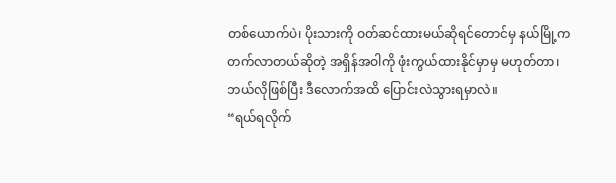တစ်ယောက်ပဲ၊ ပိုးသားကို ဝတ်ဆင်ထားမယ်ဆိုရင်တောင်မှ နယ်မြို့က တက်လာတယ်ဆိုတဲ့ အရှိန်အဝါကို ဖုံးကွယ်ထားနိုင်မှာမှ မဟုတ်တာ၊ ဘယ်လိုဖြစ်ပြီး ဒီလောက်အထိ ပြောင်းလဲသွားရမှာလဲ။
“ရယ်ရလိုက်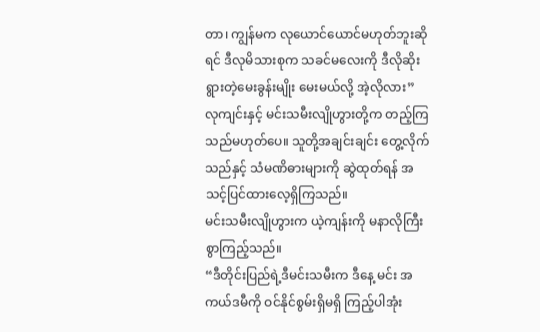တာ၊ ကျွန်မက လုယောင်ယောင်မဟုတ်ဘူးဆိုရင် ဒီလုမိသားစုက သခင်မလေးကို ဒီလိုဆိုးရွားတဲ့မေးခွန်းမျိုး မေးမယ်လို့ အဲ့လိုလား”
လုကျင်းနှင့် မင်းသမီးလျိုဟွားတို့က တည့်ကြသည်မဟုတ်ပေ။ သူတို့အချင်းချင်း တွေ့လိုက်သည်နှင့် သံမဏိဓားများကို ဆွဲထုတ်ရန် အသင့်ပြင်ထားလေ့ရှိကြသည်။
မင်းသမီးလျိုဟွားက ယဲ့ကျန်းကို မနာလိုကြီးစွာကြည့်သည်။
“ဒီတိုင်းပြည်ရဲ့ဒီမင်းသမီးက ဒီနေ့ မင်း အကယ်ဒမီကို ဝင်နိုင်စွမ်းရှိမရှိ ကြည့်ပါအုံး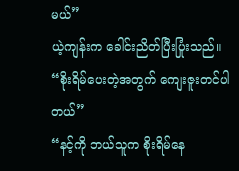မယ်”
ယဲ့ကျန်းက ခေါင်းညိတ်ပြီးပြုံးသည်။
“စိုးရိမ်ပေးတဲ့အတွက် ကျေးဇူးတင်ပါတယ်”
“နင့်ကို ဘယ်သူက စိုးရိမ်နေ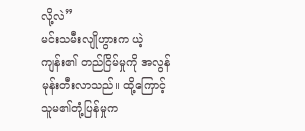လို့လဲ”
မင်းသမီးလျိုဟွားက ယဲ့ကျန်း၏ တည်ငြိမ်မှုကို အလွန်မုန်းတီးလာသည်။ ထို့ကြောင့် သူမ၏တုံ့ပြန်မှုက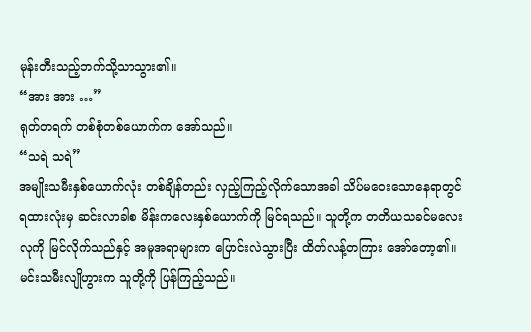မုန်းတီးသည့်ဘက်သို့သာသွား၏။
“အား အား …”
ရုတ်တရက် တစ်စုံတစ်ယောက်က အော်သည်။
“သရဲ သရဲ”
အမျိုးသမီးနှစ်ယောက်လုံး တစ်ချိန်တည်း လှည့်ကြည့်လိုက်သောအခါ သိပ်မဝေးသောနေရာတွင် ရထားလုံးမှ ဆင်းလာခါစ မိန်းကလေးနှစ်ယောက်ကို မြင်ရသည်။ သူတို့က တတိယသခင်မလေးလုကို မြင်လိုက်သည်နှင့် အမူအရာများက ပြောင်းလဲသွားပြီး ထိတ်လန့်တကြား အော်တော့၏။
မင်းသမီးလျိုဟွားက သူတို့ကို ပြန်ကြည့်သည်။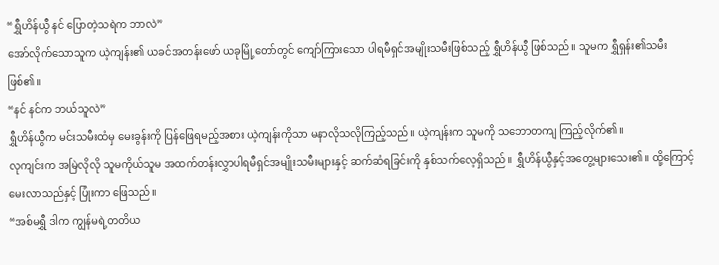“ရွှီဟိန်ယွီ နင် ပြောတဲ့သရဲက ဘာလဲ”
အော်လိုက်သောသူက ယဲ့ကျန်း၏ ယခင်အတန်းဖော် ယခုမြို့တော်တွင် ကျော်ကြားသော ပါရမီရှင်အမျိုးသမီးဖြစ်သည့် ရွှီဟိန်ယွီ ဖြစ်သည်။ သူမက ရွှီရှန်း၏သမီး ဖြစ်၏။
“နင် နင်က ဘယ်သူလဲ”
ရွှီဟိန်ယွီက မင်းသမီးထံမှ မေးခွန်းကို ပြန်ဖြေရမည့်အစား ယဲ့ကျန်းကိုသာ မနာလိုသလိုကြည့်သည်။ ယဲ့ကျန်းက သူမကို သဘောတကျ ကြည့်လိုက်၏။
လုကျင်းက အမြဲလိုလို သူမကိုယ်သူမ အထက်တန်းလွှာပါရမီရှင်အမျိုးသမီးများနှင့် ဆက်ဆံရခြင်းကို နှစ်သက်လေ့ရှိသည်။ ရွှီဟိန်ယွီနှင့်အတွေ့များသေး၏။ ထို့ကြောင့် မေးလာသည်နှင့် ပြုံးကာ ဖြေသည်။
“အစ်မရွှီ ဒါက ကျွန်မရဲ့တတိယ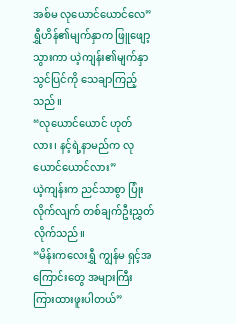အစ်မ လုယောင်ယောင်လေ”
ရွှီဟိန်၏မျက်နှာက ဖြူဖျော့သွားကာ ယဲ့ကျန်း၏မျက်နှာသွင်ပြင်ကို သေချာကြည့်သည်။
“လုယောင်ယောင် ဟုတ်လား၊ နင့်ရဲ့နာမည်က လုယောင်ယောင်လား”
ယဲ့ကျန်းက ညင်သာစွာ ပြုံးလိုက်လျက် တစ်ချက်ဦးညွှတ်လိုက်သည်။
“မိန်းကလေးရွှီ ကျွန်မ ရှင့်အကြောင်းတွေ အများကြီး ကြားထားဖူးပါတယ်”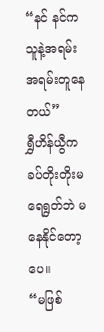“နင် နင်က သူနဲ့အရမ်း အရမ်းတူနေတယ်”
ရွှီဟိန်ယွီက ခပ်တိုးတိုးမရေရွတ်ဘဲ မနေနိုင်တော့ပေ။
“မဖြစ်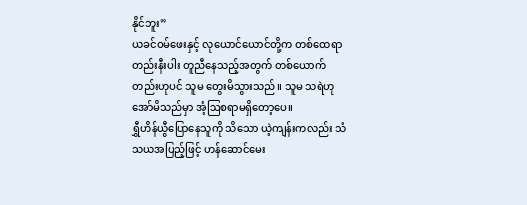နိုင်ဘူး”
ယခင်ဝမ်ဖေးနှင့် လုယောင်ယောင်တို့က တစ်ထေရာတည်းနီးပါး တူညီနေသည့်အတွက် တစ်ယောက်တည်းဟုပင် သူမ တွေးမိသွားသည်။ သူမ သရဲဟု အော်မိသည်မှာ အံ့ဩစရာမရှိတော့ပေ။
ရွှီဟိန်ယွီပြောနေသူကို သိသော ယဲ့ကျန်းကလည်း သံသယအပြည့်ဖြင့် ဟန်ဆောင်မေး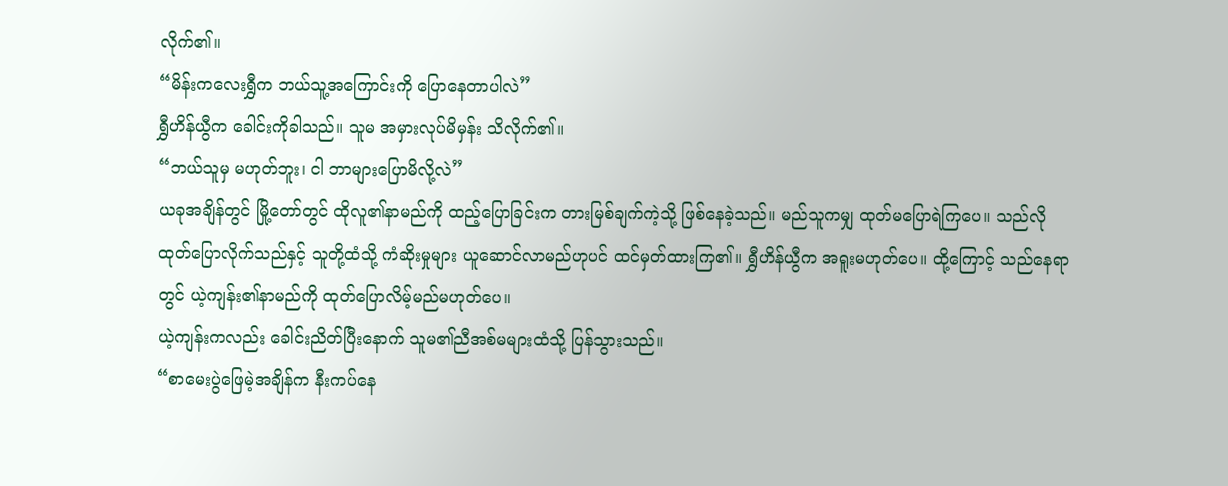လိုက်၏။
“မိန်းကလေးရွှီက ဘယ်သူ့အကြောင်းကို ပြောနေတာပါလဲ”
ရွှီဟိန်ယွီက ခေါင်းကိုခါသည်။ သူမ အမှားလုပ်မိမှန်း သိလိုက်၏။
“ဘယ်သူမှ မဟုတ်ဘူး၊ ငါ ဘာများပြောမိလို့လဲ”
ယခုအချိန်တွင် မြို့တော်တွင် ထိုလူ၏နာမည်ကို ထည့်ပြောခြင်းက တားမြစ်ချက်ကဲ့သို့ ဖြစ်နေခဲ့သည်။ မည်သူကမျှ ထုတ်မပြောရဲကြပေ။ သည်လိုထုတ်ပြောလိုက်သည်နှင့် သူတို့ထံသို့ ကံဆိုးမှုများ ယူဆောင်လာမည်ဟုပင် ထင်မှတ်ထားကြ၏။ ရွှီဟိန်ယွီက အရူးမဟုတ်ပေ။ ထို့ကြောင့် သည်နေရာတွင် ယဲ့ကျန်း၏နာမည်ကို ထုတ်ပြောလိမ့်မည်မဟုတ်ပေ။
ယဲ့ကျန်းကလည်း ခေါင်းညိတ်ပြီးနောက် သူမ၏ညီအစ်မများထံသို့ ပြန်သွားသည်။
“စာမေးပွဲဖြေမဲ့အချိန်က နီးကပ်နေ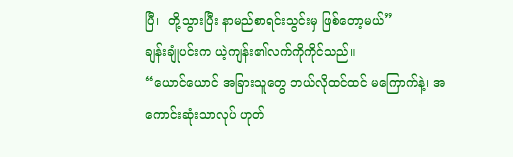ပြီ၊  တို့သွားပြီး နာမည်စာရင်းသွင်းမှ ဖြစ်တော့မယ်”
ချန်းချုံပင်းက ယဲ့ကျန်း၏လက်ကိုကိုင်သည်။
“ယောင်ယောင် အခြားသူတွေ ဘယ်လိုထင်ထင် မကြောက်နဲ့၊ အကောင်းဆုံးသာလုပ် ဟုတ်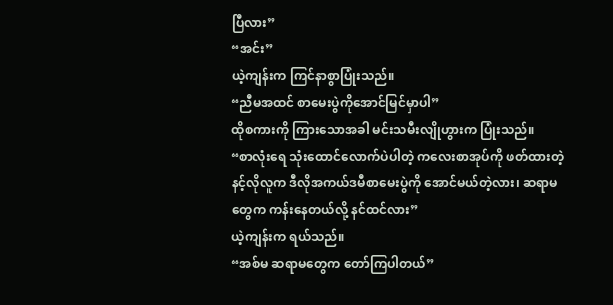ပြီလား”
“အင်း”
ယဲ့ကျန်းက ကြင်နာစွာပြုံးသည်။
“ညီမအထင် စာမေးပွဲကိုအောင်မြင်မှာပါ”
ထိုစကားကို ကြားသောအခါ မင်းသမီးလျိုဟွားက ပြုံးသည်။
“စာလုံးရေ သုံးထောင်လောက်ပဲပါတဲ့ ကလေးစာအုပ်ကို ဖတ်ထားတဲ့နင့်လိုလူက ဒီလိုအကယ်ဒမီစာမေးပွဲကို အောင်မယ်တဲ့လား၊ ဆရာမတွေက ကန်းနေတယ်လို့ နင်ထင်လား”
ယဲ့ကျန်းက ရယ်သည်။
“အစ်မ ဆရာမတွေက တော်ကြပါတယ်”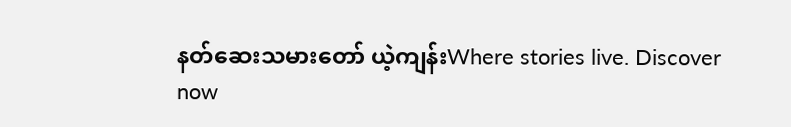နတ်ဆေးသမားတော် ယဲ့ကျန်းWhere stories live. Discover now